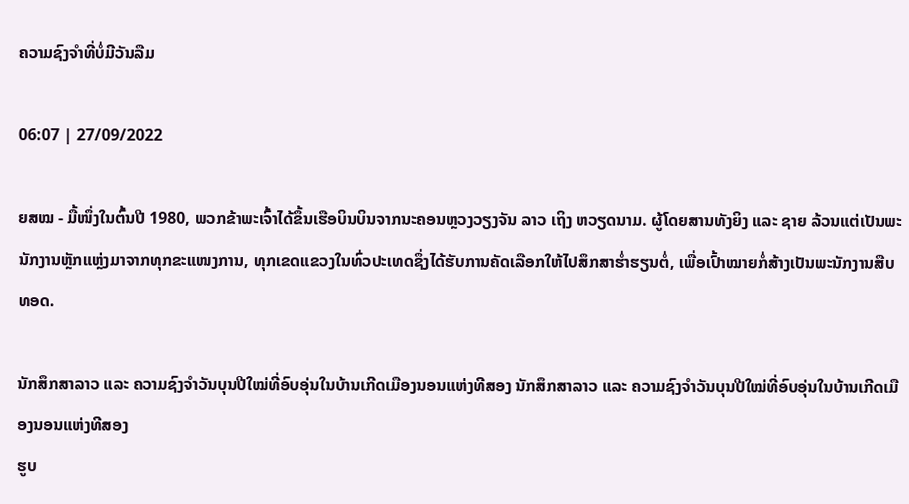ຄວາມຊົງຈໍາທີ່ບໍ່ມີວັນລືມ

06:07 | 27/09/2022

ຍສໝ - ມື້ໜຶ່ງໃນຕົ້ນປີ 1980, ພວກຂ້າພະເຈົ້າໄດ້ຂຶ້ນເຮືອບິນບິນຈາກນະຄອນຫຼວງວຽງຈັນ ລາວ ເຖິງ ຫວຽດນາມ. ຜູ້ໂດຍສານທັງຍິງ ແລະ ຊາຍ ລ້ວນແຕ່ເປັນພະນັກງານຫຼັກແຫຼ່ງມາຈາກທຸກຂະແໜງການ, ທຸກເຂດແຂວງໃນທົ່ວປະເທດຊຶ່ງໄດ້ຮັບການຄັດເລືອກໃຫ້ໄປສຶກສາຮ່ຳຮຽນຕໍ່, ເພື່ອເປົ້າໝາຍກໍ່ສ້າງເປັນພະນັກງານສືບທອດ.

ນັກສຶກສາລາວ ແລະ ຄວາມຊົງຈຳວັນບຸນປີໃໝ່ທີ່ອົບອຸ່ນໃນບ້ານເກີດເມືອງນອນແຫ່ງທີສອງ ນັກສຶກສາລາວ ແລະ ຄວາມຊົງຈຳວັນບຸນປີໃໝ່ທີ່ອົບອຸ່ນໃນບ້ານເກີດເມືອງນອນແຫ່ງທີສອງ
ຮູບ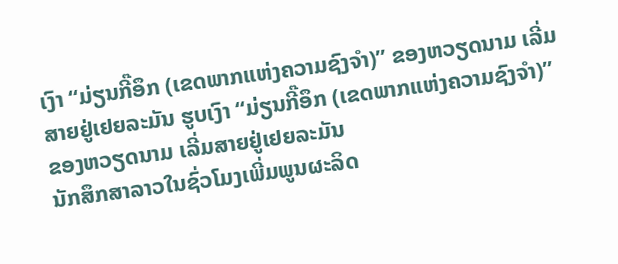ເງົາ “ມ່ຽນກີ໊ອຶກ (ເຂດພາກແຫ່ງຄວາມຊົງຈໍາ)” ຂອງຫວຽດນາມ ເລີ່ມສາຍຢູ່ເຢຍລະມັນ ຮູບເງົາ “ມ່ຽນກີ໊ອຶກ (ເຂດພາກແຫ່ງຄວາມຊົງຈໍາ)” ຂອງຫວຽດນາມ ເລີ່ມສາຍຢູ່ເຢຍລະມັນ
ນັກສຶກສາລາວໃນຊົ່ວໂມງເພີ່ມພູນຜະລິດ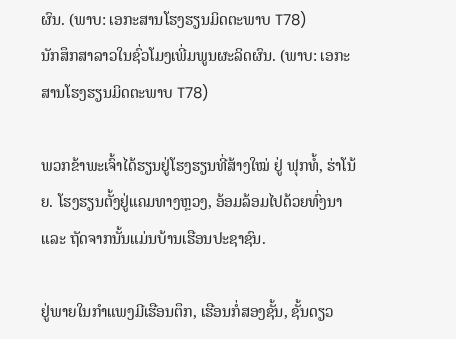ຜົນ. (ພາບ: ເອກະສານໂຮງຮຽນມິດຕະພາບ T78)
ນັກສຶກສາລາວໃນຊົ່ວໂມງເພີ່ມພູນຜະລິດຜົນ. (ພາບ: ເອກະສານໂຮງຮຽນມິດຕະພາບ T78)

ພວກຂ້າພະເຈົ້າໄດ້ຮຽນຢູ່ໂຮງຮຽນທີ່ສ້າງໃໝ່ ຢູ່ ຟຸກທໍ້, ຮ່າໂນ້ຍ. ໂຮງຮຽນຕັ້ງຢູ່ແຄມທາງຫຼວງ, ອ້ອມລ້ອມໄປດ້ວຍທົ່ງນາ ແລະ ຖັດຈາກນັ້ນແມ່ນບ້ານເຮືອນປະຊາຊົນ.

ຢູ່ພາຍໃນກໍາແພງມີເຮືອນຕຶກ, ເຮືອນກໍ່ສອງຊັ້ນ, ຊັ້ນດຽວ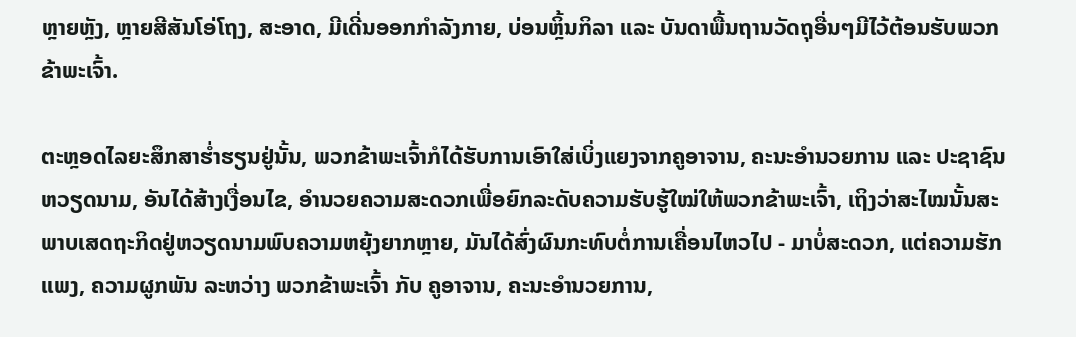ຫຼາຍຫຼັງ, ຫຼາຍສີສັນໂອ່ໂຖງ, ສະອາດ, ມີເດີ່ນອອກກຳລັງກາຍ, ບ່ອນຫຼິ້ນກິລາ ແລະ ບັນດາພື້ນຖານວັດຖຸອື່ນໆມີໄວ້ຕ້ອນຮັບພວກຂ້າພະເຈົ້າ.

ຕະຫຼອດໄລຍະສຶກສາຮໍ່າຮຽນຢູ່ນັ້ນ, ພວກຂ້າພະເຈົ້າກໍໄດ້ຮັບການເອົາໃສ່ເບິ່ງແຍງຈາກຄູອາຈານ, ຄະນະອໍານວຍການ ແລະ ປະຊາຊົນຫວຽດນາມ, ອັນໄດ້ສ້າງເງື່ອນໄຂ, ອໍານວຍຄວາມສະດວກເພື່ອຍົກລະດັບຄວາມຮັບຮູ້ໃໝ່ໃຫ້ພວກຂ້າພະເຈົ້າ, ເຖິງວ່າສະໄໝນັ້ນສະພາບເສດຖະກິດຢູ່ຫວຽດນາມພົບຄວາມຫຍຸ້ງຍາກຫຼາຍ, ມັນໄດ້ສົ່ງຜົນກະທົບຕໍ່ການເຄື່ອນໄຫວໄປ - ມາບໍ່ສະດວກ, ແຕ່ຄວາມຮັກແພງ, ຄວາມຜູກພັນ ລະຫວ່າງ ພວກຂ້າພະເຈົ້າ ກັບ ຄູອາຈານ, ຄະນະອໍານວຍການ,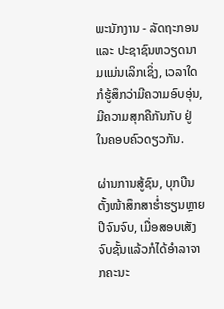ພະນັກງານ - ລັດຖະກອນ ແລະ ປະຊາຊົນຫວຽດນາມແມ່ນເລິກເຊິ່ງ, ເວລາໃດກໍຮູ້ສຶກວ່າມີຄວາມອົບອຸ່ນ, ມີຄວາມສຸກຄືກັນກັບ ຢູ່ ໃນຄອບຄົວດຽວກັນ.

ຜ່ານການສູ້ຊົນ, ບຸກບືນຕັ້ງໜ້າສຶກສາຮໍ່າຮຽນຫຼາຍປີຈົນຈົບ, ເມື່ອສອບເສັງຈົບຊັ້ນແລ້ວກໍໄດ້ອໍາລາຈາກຄະນະ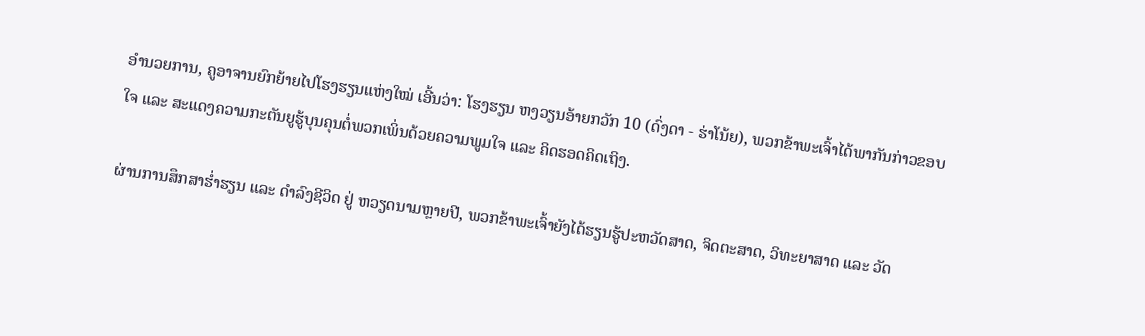ອໍານວຍການ, ຄູອາຈານຍົກຍ້າຍໄປໂຮງຮຽນແຫ່ງໃໝ່ ເອີ້ນວ່າ: ໂຮງຮຽນ ຫງວຽນອ້າຍກວັກ 10 (ດົ່ງດາ - ຮ່າໂນ້ຍ), ພວກຂ້າພະເຈົ້າໄດ້ພາກັນກ່າວຂອບໃຈ ແລະ ສະແດງຄວາມກະຕັນຍູຮູ້ບຸນຄຸນຕໍ່ພວກເພິ່ນດ້ວຍຄວາມພູມໃຈ ແລະ ຄິດຮອດຄິດເຖິງ.

ຜ່ານການສຶກສາຮໍ່າຮຽນ ແລະ ດໍາລົງຊີວິດ ຢູ່ ຫວຽດນາມຫຼາຍປີ, ພວກຂ້າພະເຈົ້າຍັງໄດ້ຮຽນຮູ້ປະຫວັດສາດ, ຈິດຕະສາດ, ວິທະຍາສາດ ແລະ ວັດ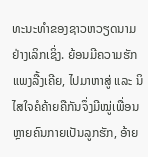ທະນະທຳຂອງຊາວຫວຽດນາມຢ່າງເລິກເຊິ່ງ. ຍ້ອນມີຄວາມຮັກແພງລື້ງເຄີຍ, ໄປມາຫາສູ່ ແລະ ນິໄສໃຈຄໍຄ້າຍຄືກັນຈຶ່ງມີໝູ່ເພື່ອນຫຼາຍຄົນກາຍເປັນລູກຮັກ, ອ້າຍ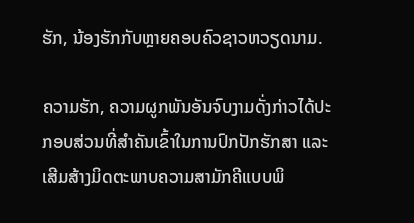ຮັກ, ນ້ອງຮັກກັບຫຼາຍຄອບຄົວຊາວຫວຽດນາມ.

ຄວາມຮັກ, ຄວາມຜູກພັນອັນຈົບງາມດັ່ງກ່າວໄດ້ປະກອບສ່ວນທີ່ສຳຄັນເຂົ້າໃນການປົກປັກຮັກສາ ແລະ ເສີມສ້າງມິດຕະພາບຄວາມສາມັກຄີແບບພິ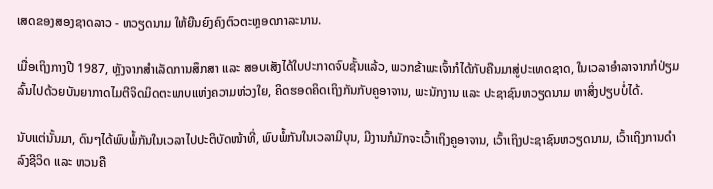ເສດຂອງສອງຊາດລາວ - ຫວຽດນາມ ໃຫ້ຍືນຍົງຄົງຕົວຕະຫຼອດກາລະນານ.

ເມື່ອເຖິງກາງປີ 1987, ຫຼັງຈາກສໍາເລັດການສຶກສາ ແລະ ສອບເສັງໄດ້ໃບປະກາດຈົບຊັ້ນແລ້ວ, ພວກຂ້າພະເຈົ້າກໍໄດ້ກັບຄືນມາສູ່ປະເທດຊາດ, ໃນເວລາອໍາລາຈາກກໍປ່ຽມລົ້ນໄປດ້ວຍບັນຍາກາດໄມຕີຈິດມິດຕະພາບແຫ່ງຄວາມຫ່ວງໃຍ, ຄິດຮອດຄິດເຖິງກັນກັບຄູອາຈານ, ພະນັກງານ ແລະ ປະຊາຊົນຫວຽດນາມ ຫາສິ່ງປຽບບໍ່ໄດ້.

ນັບແຕ່ນັ້ນມາ, ດົນໆໄດ້ພົບພໍ້ກັນໃນເວລາໄປປະຕິບັດໜ້າທີ່, ພົບພໍ້ກັນໃນເວລາມີບຸນ, ມີງານກໍມັກຈະເວົ້າເຖິງຄູອາຈານ, ເວົ້າເຖິງປະຊາຊົນຫວຽດນາມ, ເວົ້າເຖິງການດໍາລົງຊີວິດ ແລະ ຫວນຄື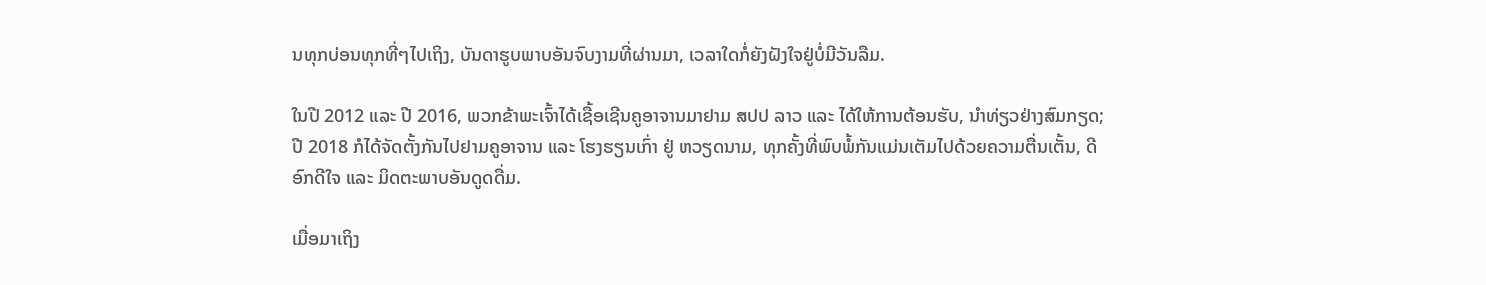ນທຸກບ່ອນທຸກທີ່ໆໄປເຖິງ, ບັນດາຮູບພາບອັນຈົບງາມທີ່ຜ່ານມາ, ເວລາໃດກໍ່ຍັງຝັງໃຈຢູ່ບໍ່ມີວັນລືມ.

ໃນປີ 2012 ແລະ ປີ 2016, ພວກຂ້າພະເຈົ້າໄດ້ເຊື້ອເຊີນຄູອາຈານມາຢາມ ສປປ ລາວ ແລະ ໄດ້ໃຫ້ການຕ້ອນຮັບ, ນໍາທ່ຽວຢ່າງສົມກຽດ; ປີ 2018 ກໍໄດ້ຈັດຕັ້ງກັນໄປຢາມຄູອາຈານ ແລະ ໂຮງຮຽນເກົ່າ ຢູ່ ຫວຽດນາມ, ທຸກຄັ້ງທີ່ພົບພໍ້ກັນແມ່ນເຕັມໄປດ້ວຍຄວາມຕື່ນເຕັ້ນ, ດີອົກດີໃຈ ແລະ ມິດຕະພາບອັນດູດດື່ມ.

ເມື່ອມາເຖິງ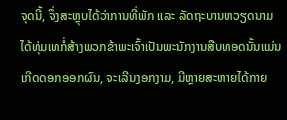ຈຸດນີ້, ຈຶ່ງສະຫຼຸບໄດ້ວ່າການທີ່ພັກ ແລະ ລັດຖະບານຫວຽດນາມ ໄດ້ທຸ່ມເທກໍ່ສ້າງພວກຂ້າພະເຈົ້າເປັນພະນັກງານສືບທອດນັ້ນແມ່ນເກີດດອກອອກຜົນ, ຈະເລີນງອກງາມ, ມີຫຼາຍສະຫາຍໄດ້ກາຍ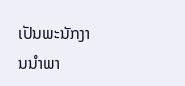ເປັນພະນັກງານນໍາພາ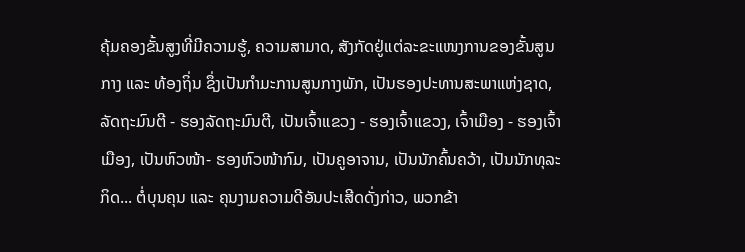ຄຸ້ມຄອງຂັ້ນສູງທີ່ມີຄວາມຮູ້, ຄວາມສາມາດ, ສັງກັດຢູ່ແຕ່ລະຂະແໜງການຂອງຂັ້ນສູນກາງ ແລະ ທ້ອງຖິ່ນ ຊຶ່ງເປັນກໍາມະການສູນກາງພັກ, ເປັນຮອງປະທານສະພາແຫ່ງຊາດ, ລັດຖະມົນຕີ - ຮອງລັດຖະມົນຕີ, ເປັນເຈົ້າແຂວງ - ຮອງເຈົ້າແຂວງ, ເຈົ້າເມືອງ - ຮອງເຈົ້າເມືອງ, ເປັນຫົວໜ້າ- ຮອງຫົວໜ້າກົມ, ເປັນຄູອາຈານ, ເປັນນັກຄົ້ນຄວ້າ, ເປັນນັກທຸລະກິດ... ຕໍ່ບຸນຄຸນ ແລະ ຄຸນງາມຄວາມດີອັນປະເສີດດັ່ງກ່າວ, ພວກຂ້າ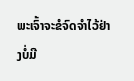ພະເຈົ້າຈະຂໍຈົດຈໍາໄວ້ຢ່າງບໍ່ມີ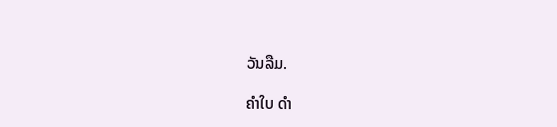ວັນລືມ.

ຄໍາໃບ ດຳ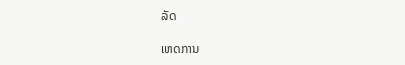ລັດ

ເຫດການ